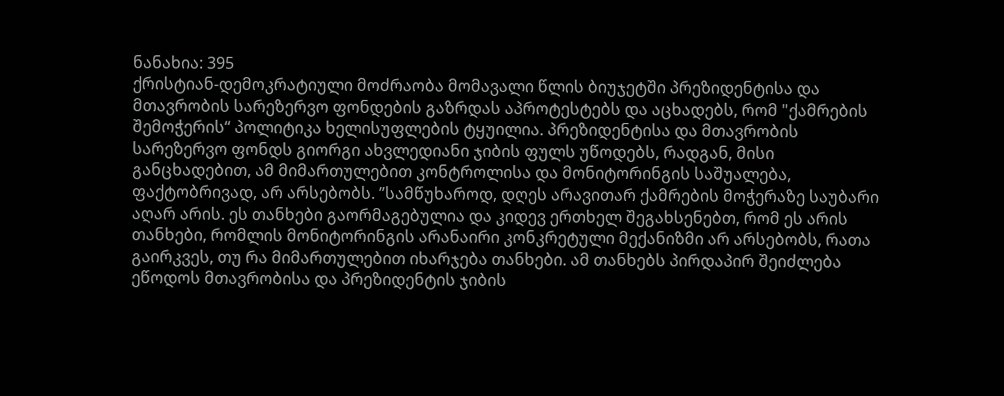ნანახია: 395
ქრისტიან-დემოკრატიული მოძრაობა მომავალი წლის ბიუჯეტში პრეზიდენტისა და მთავრობის სარეზერვო ფონდების გაზრდას აპროტესტებს და აცხადებს, რომ "ქამრების შემოჭერის“ პოლიტიკა ხელისუფლების ტყუილია. პრეზიდენტისა და მთავრობის სარეზერვო ფონდს გიორგი ახვლედიანი ჯიბის ფულს უწოდებს, რადგან, მისი განცხადებით, ამ მიმართულებით კონტროლისა და მონიტორინგის საშუალება, ფაქტობრივად, არ არსებობს. ”სამწუხაროდ, დღეს არავითარ ქამრების მოჭერაზე საუბარი აღარ არის. ეს თანხები გაორმაგებულია და კიდევ ერთხელ შეგახსენებთ, რომ ეს არის თანხები, რომლის მონიტორინგის არანაირი კონკრეტული მექანიზმი არ არსებობს, რათა გაირკვეს, თუ რა მიმართულებით იხარჯება თანხები. ამ თანხებს პირდაპირ შეიძლება ეწოდოს მთავრობისა და პრეზიდენტის ჯიბის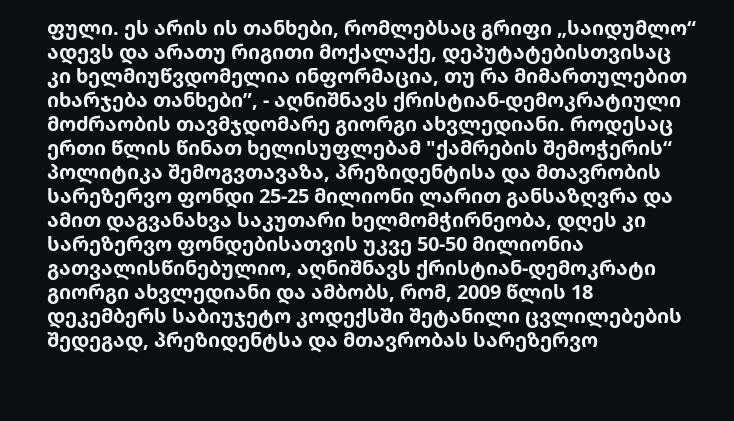ფული. ეს არის ის თანხები, რომლებსაც გრიფი „საიდუმლო“ ადევს და არათუ რიგითი მოქალაქე, დეპუტატებისთვისაც კი ხელმიუწვდომელია ინფორმაცია, თუ რა მიმართულებით იხარჯება თანხები”, - აღნიშნავს ქრისტიან-დემოკრატიული მოძრაობის თავმჯდომარე გიორგი ახვლედიანი. როდესაც ერთი წლის წინათ ხელისუფლებამ "ქამრების შემოჭერის“ პოლიტიკა შემოგვთავაზა, პრეზიდენტისა და მთავრობის სარეზერვო ფონდი 25-25 მილიონი ლარით განსაზღვრა და ამით დაგვანახვა საკუთარი ხელმომჭირნეობა, დღეს კი სარეზერვო ფონდებისათვის უკვე 50-50 მილიონია გათვალისწინებულიო, აღნიშნავს ქრისტიან-დემოკრატი გიორგი ახვლედიანი და ამბობს, რომ, 2009 წლის 18 დეკემბერს საბიუჯეტო კოდექსში შეტანილი ცვლილებების შედეგად, პრეზიდენტსა და მთავრობას სარეზერვო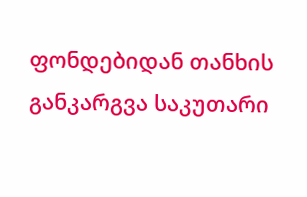ფონდებიდან თანხის განკარგვა საკუთარი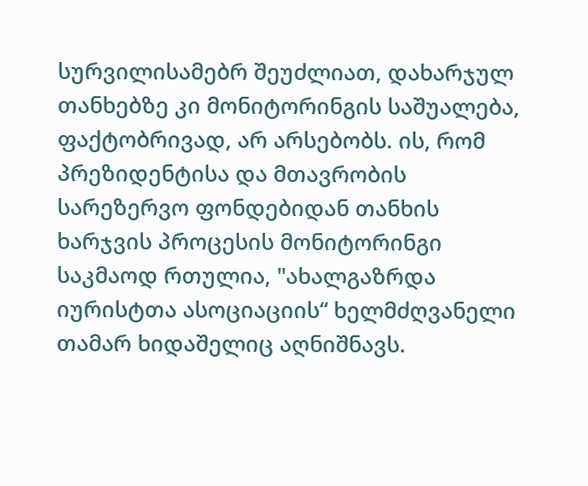სურვილისამებრ შეუძლიათ, დახარჯულ თანხებზე კი მონიტორინგის საშუალება, ფაქტობრივად, არ არსებობს. ის, რომ პრეზიდენტისა და მთავრობის სარეზერვო ფონდებიდან თანხის ხარჯვის პროცესის მონიტორინგი საკმაოდ რთულია, "ახალგაზრდა იურისტთა ასოციაციის“ ხელმძღვანელი თამარ ხიდაშელიც აღნიშნავს.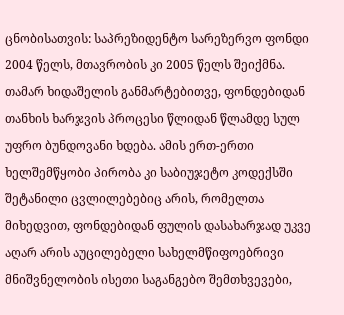ცნობისათვის: საპრეზიდენტო სარეზერვო ფონდი 2004 წელს, მთავრობის კი 2005 წელს შეიქმნა. თამარ ხიდაშელის განმარტებითვე, ფონდებიდან თანხის ხარჯვის პროცესი წლიდან წლამდე სულ უფრო ბუნდოვანი ხდება. ამის ერთ-ერთი ხელშემწყობი პირობა კი საბიუჯეტო კოდექსში შეტანილი ცვლილებებიც არის, რომელთა მიხედვით, ფონდებიდან ფულის დასახარჯად უკვე აღარ არის აუცილებელი სახელმწიფოებრივი მნიშვნელობის ისეთი საგანგებო შემთხვევები,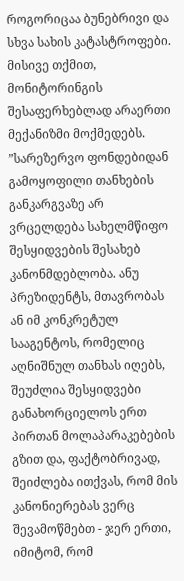როგორიცაა ბუნებრივი და სხვა სახის კატასტროფები. მისივე თქმით, მონიტორინგის შესაფერხებლად არაერთი მექანიზმი მოქმედებს. ”სარეზერვო ფონდებიდან გამოყოფილი თანხების განკარგვაზე არ ვრცელდება სახელმწიფო შესყიდვების შესახებ კანონმდებლობა. ანუ პრეზიდენტს, მთავრობას ან იმ კონკრეტულ სააგენტოს, რომელიც აღნიშნულ თანხას იღებს, შეუძლია შესყიდვები განახორციელოს ერთ პირთან მოლაპარაკებების გზით და, ფაქტობრივად, შეიძლება ითქვას, რომ მის კანონიერებას ვერც შევამოწმებთ - ჯერ ერთი, იმიტომ, რომ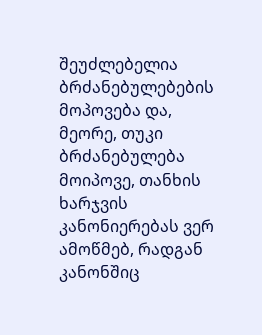შეუძლებელია ბრძანებულებების მოპოვება და, მეორე, თუკი ბრძანებულება მოიპოვე, თანხის ხარჯვის კანონიერებას ვერ ამოწმებ, რადგან კანონშიც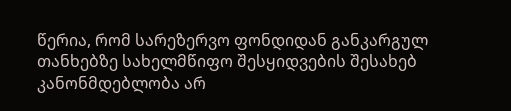წერია, რომ სარეზერვო ფონდიდან განკარგულ თანხებზე სახელმწიფო შესყიდვების შესახებ კანონმდებლობა არ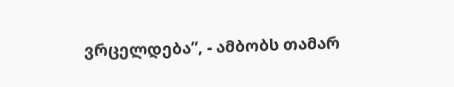ვრცელდება”, - ამბობს თამარ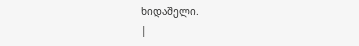ხიდაშელი.
|